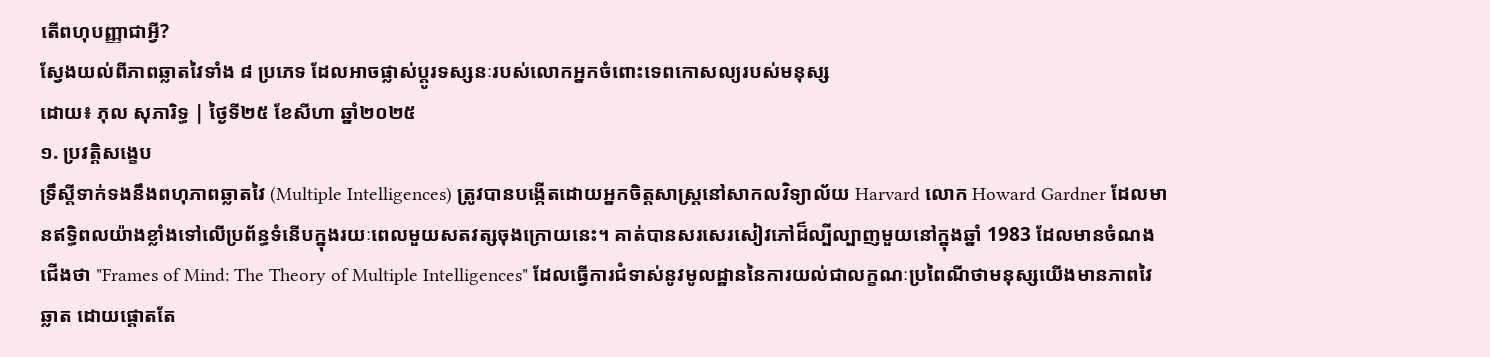តើពហុបញ្ញាជាអ្វី?
ស្វែងយល់ពីភាពឆ្លាតវៃទាំង ៨ ប្រភេទ ដែលអាចផ្លាស់ប្តូរទស្សនៈរបស់លោកអ្នកចំពោះទេពកោសល្យរបស់មនុស្ស
ដោយ៖ ភុល សុភារិទ្ធ | ថ្ងៃទី២៥ ខែសីហា ឆ្នាំ២០២៥
១. ប្រវត្តិសង្ខេប
ទ្រឹស្ដីទាក់ទងនឹងពហុភាពឆ្លាតវៃ (Multiple Intelligences) ត្រូវបានបង្កើតដោយអ្នកចិត្តសាស្រ្តនៅសាកលវិទ្យាល័យ Harvard លោក Howard Gardner ដែលមានឥទ្ធិពលយ៉ាងខ្លាំងទៅលើប្រព័ន្ធទំនើបក្នុងរយៈពេលមួយសតវត្សចុងក្រោយនេះ។ គាត់បានសរសេរសៀវភៅដ៏ល្បីល្បាញមួយនៅក្នុងឆ្នាំ 1983 ដែលមានចំណងជើងថា "Frames of Mind: The Theory of Multiple Intelligences" ដែលធ្វើការជំទាស់នូវមូលដ្ឋាននៃការយល់ជាលក្ខណៈប្រពៃណីថាមនុស្សយើងមានភាពវៃឆ្លាត ដោយផ្តោតតែ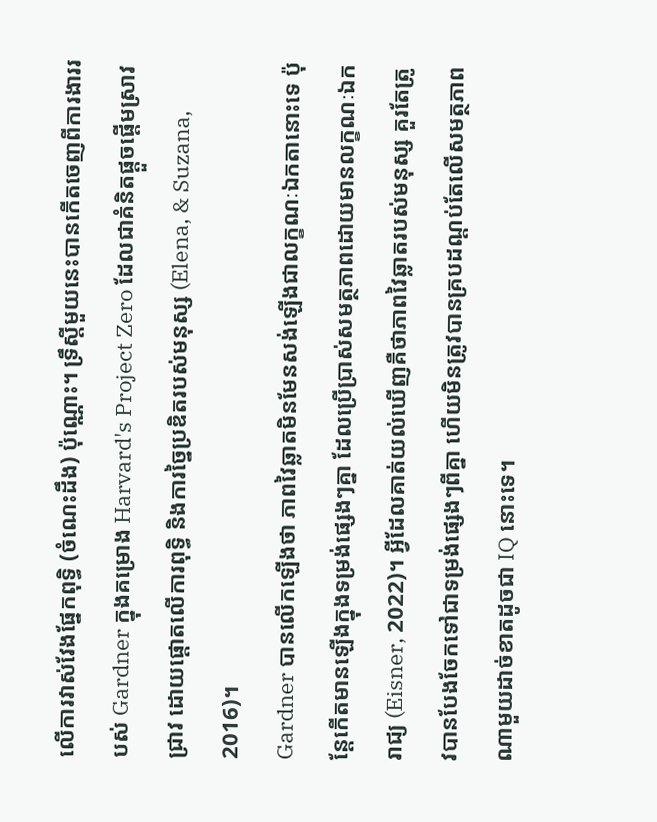លើការវាស់វែងផ្នែកពុទ្ធិ (ចំណេះដឹង) ប៉ុណ្ណោះ។ ទ្រឹស្តីមួយនេះបានកើតចេញពីការងាររបស់ Gardner ក្នុងគម្រោង Harvard's Project Zero ដែលជាគំនិតផ្តួចផ្តើមស្រាវជ្រាវ ដោយផ្តោតលើការពុទ្ធិ និងការច្នៃប្រឌិតរបស់មនុស្ស (Elena, & Suzana, 2016)។
Gardner បានលើកឡើងថា ភាពវៃឆ្លាតមិនមែនសង់ឡើងជាលក្ខណៈឯកតានោះទេ ប៉ុន្តែកើតមានឡើងក្នុងទម្រង់ផ្សេងៗគ្នា ដែលប្រើប្រាស់សមត្ថភាពដោយមានលក្ខណៈឯករាជ្យ (Eisner, 2022)។ អ្វីដែលគាត់យល់ឃើញគឺថាភាពវៃឆ្លាតរបស់មនុស្ស គួរតែត្រូវបានបែងចែកទៅជាទម្រង់ផ្សេងៗពីគ្នា ហើយមិនត្រូវបានគ្របដណ្ដប់តែលើសមត្ថភាពណាមួយដាច់ខាតដូចជា IQ នោះទេ។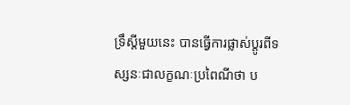ទ្រឹស្តីមួយនេះ បានធ្វើការផ្លាស់ប្តូរពីទស្សនៈជាលក្ខណៈប្រពៃណីថា ប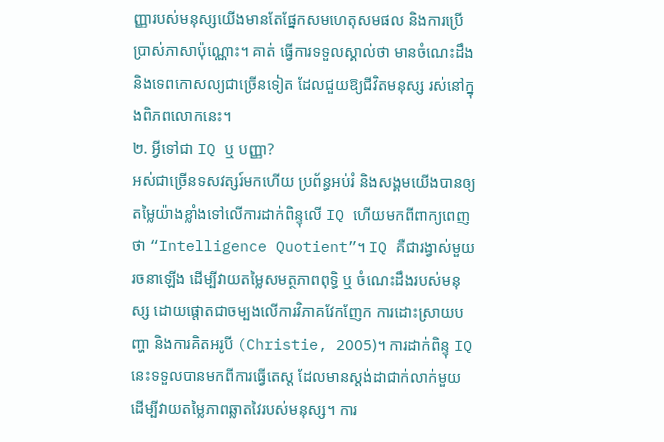ញ្ញារបស់មនុស្សយើងមានតែផ្នែកសមហេតុសមផល និងការប្រើប្រាស់ភាសាប៉ុណ្ណោះ។ គាត់ ធ្វើការទទួលស្គាល់ថា មានចំណេះដឹង និងទេពកោសល្យជាច្រើនទៀត ដែលជួយឱ្យជីវិតមនុស្ស រស់នៅក្នុងពិភពលោកនេះ។
២. អ្វីទៅជា IQ ឬ បញ្ញា?
អស់ជាច្រើនទសវត្សរ៍មកហើយ ប្រព័ន្ធអប់រំ និងសង្គមយើងបានឲ្យតម្លៃយ៉ាងខ្លាំងទៅលើការដាក់ពិន្ទុលើ IQ ហើយមកពីពាក្យពេញថា “Intelligence Quotient”។ IQ គឺជារង្វាស់មួយរចនាឡើង ដើម្បីវាយតម្លៃសមត្ថភាពពុទ្ធិ ឬ ចំណេះដឹងរបស់មនុស្ស ដោយផ្តោតជាចម្បងលើការវិភាគវែកញែក ការដោះស្រាយបញ្ហា និងការគិតអរូបី (Christie, 2005)។ ការដាក់ពិន្ទុ IQ នេះទទួលបានមកពីការធ្វើតេស្ត ដែលមានស្តង់ដាជាក់លាក់មួយ ដើម្បីវាយតម្លៃភាពឆ្លាតវៃរបស់មនុស្ស។ ការ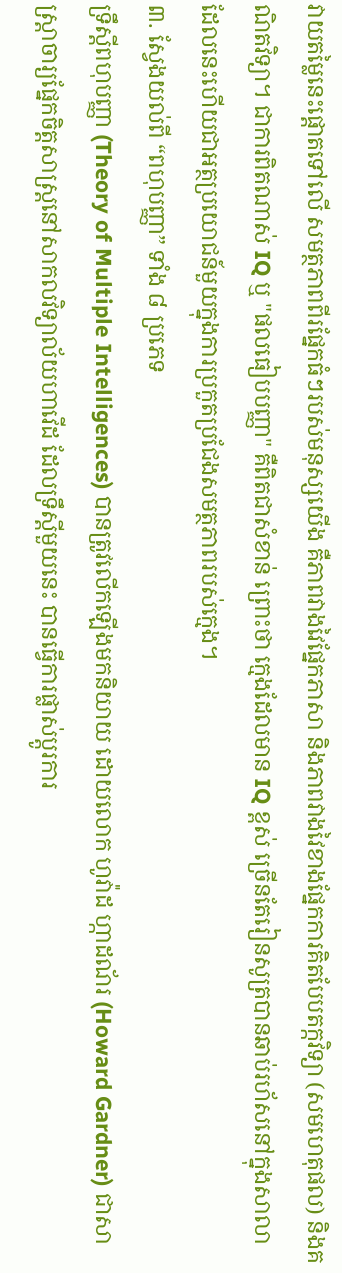វាយតម្លៃនេះផ្តោតទៅលើ សមត្ថភាពពីរផ្នែកធំៗរបស់មនុស្សយើង គឺភាពវាងវៃផ្នែកភាសា និងភាពវាងវៃខាងផ្នែកការគិតបែបតក្កវិទ្យា (សមហេតុផល) និងគណិតវិទ្យា។ ជាការពិតណាស់ IQ ឬ "ផលធៀបបញ្ញា" គឺពិតជាសំខាន់ ព្រោះថា ក្មេងដែលមាន IQ ខ្ពស់ ច្រើនតែរៀនសូត្របានឆាប់រហ័សនៅក្នុងសាលា ដែលនេះហើយជាអត្ថប្រយោជន៍មួយក្នុងការប្រកួតប្រជែងសមត្ថភាពរបស់ក្មេង។
៣. ស្វែងយល់ពី “ពហុបញ្ញា” ទាំង ៨ ប្រភេទ
ទ្រឹស្តីពហុបញ្ញា (Theory of Multiple Intelligences) បានត្រូវលើកឡើងមកនិយាយ ដោយលោក ហូវ៉ាដ ហ្កាដណ័រ (Howard Gardner) ជាសាស្ត្រាចារ្យផ្នែកចិត្តសាស្រ្តនៅសាកលវិទ្យាល័យហាវើដ ដែលទ្រឹស្តីមួយនេះ បានធ្វើការផ្លាស់ប្តូរការ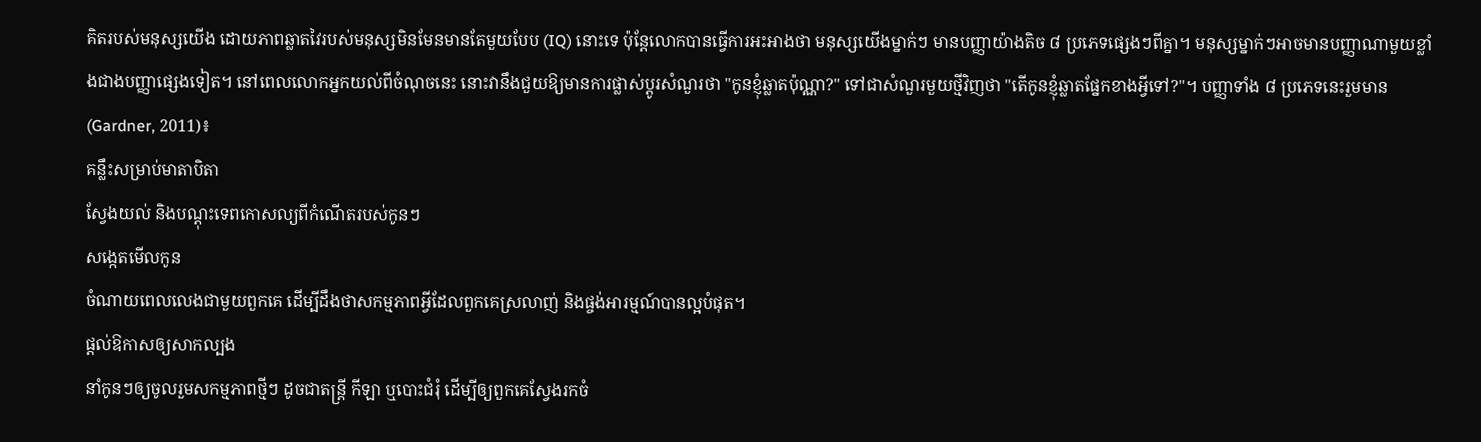គិតរបស់មនុស្សយើង ដោយភាពឆ្លាតវៃរបស់មនុស្សមិនមែនមានតែមួយបែប (IQ) នោះទេ ប៉ុន្តែលោកបានធ្វើការអះអាងថា មនុស្សយើងម្នាក់ៗ មានបញ្ញាយ៉ាងតិច ៨ ប្រភេទផ្សេងៗពីគ្នា។ មនុស្សម្នាក់ៗអាចមានបញ្ញាណាមួយខ្លាំងជាងបញ្ញាផ្សេងទៀត។ នៅពេលលោកអ្នកយល់ពីចំណុចនេះ នោះវានឹងជួយឱ្យមានការផ្លាស់ប្តូរសំណួរថា "កូនខ្ញុំឆ្លាតប៉ុណ្ណា?" ទៅជាសំណួរមួយថ្មីវិញថា "តើកូនខ្ញុំឆ្លាតផ្នែកខាងអ្វីទៅ?"។ បញ្ញាទាំង ៨ ប្រភេទនេះរួមមាន (Gardner, 2011)៖
គន្លឹះសម្រាប់មាតាបិតា
ស្វែងយល់ និងបណ្ដុះទេពកោសល្យពីកំណើតរបស់កូនៗ
សង្កេតមើលកូន
ចំណាយពេលលេងជាមួយពួកគេ ដើម្បីដឹងថាសកម្មភាពអ្វីដែលពួកគេស្រលាញ់ និងផ្ចង់អារម្មណ៍បានល្អបំផុត។
ផ្តល់ឱកាសឲ្យសាកល្បង
នាំកូនៗឲ្យចូលរួមសកម្មភាពថ្មីៗ ដូចជាតន្ត្រី កីឡា ឬបោះជំរុំ ដើម្បីឲ្យពួកគេស្វែងរកចំ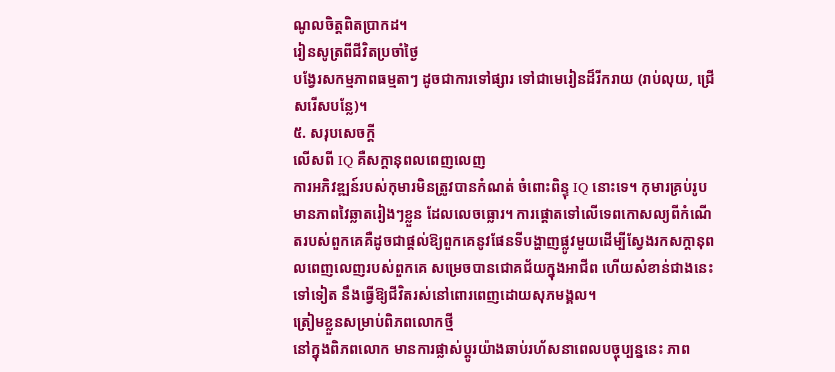ណូលចិត្តពិតប្រាកដ។
រៀនសូត្រពីជីវិតប្រចាំថ្ងៃ
បង្វែរសកម្មភាពធម្មតាៗ ដូចជាការទៅផ្សារ ទៅជាមេរៀនដ៏រីករាយ (រាប់លុយ, ជ្រើសរើសបន្លែ)។
៥. សរុបសេចក្តី
លើសពី IQ គឺសក្តានុពលពេញលេញ
ការអភិវឌ្ឍន៍របស់កុមារមិនត្រូវបានកំណត់ ចំពោះពិន្ទុ IQ នោះទេ។ កុមារគ្រប់រូបមានភាពវៃឆ្លាតរៀងៗខ្លួន ដែលលេចធ្លោរ។ ការផ្តោតទៅលើទេពកោសល្យពីកំណើតរបស់ពួកគេគឺដូចជាផ្តល់ឱ្យពួកគេនូវផែនទីបង្ហាញផ្លូវមួយដើម្បីស្វែងរកសក្តានុពលពេញលេញរបស់ពួកគេ សម្រេចបានជោគជ័យក្នុងអាជីព ហើយសំខាន់ជាងនេះទៅទៀត នឹងធ្វើឱ្យជីវិតរស់នៅពោរពេញដោយសុភមង្គល។
ត្រៀមខ្លួនសម្រាប់ពិភពលោកថ្មី
នៅក្នុងពិភពលោក មានការផ្លាស់ប្តូរយ៉ាងឆាប់រហ័សនាពេលបច្ចុប្បន្ននេះ ភាព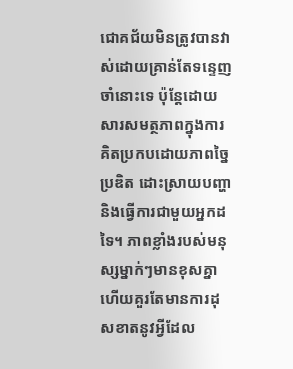ជោគជ័យមិនត្រូវបានវាស់ដោយគ្រាន់តែទន្ទេញចាំនោះទេ ប៉ុន្តែដោយសារសមត្ថភាពក្នុងការគិតប្រកបដោយភាពច្នៃប្រឌិត ដោះស្រាយបញ្ហា និងធ្វើការជាមួយអ្នកដទៃ។ ភាពខ្លាំងរបស់មនុស្សម្នាក់ៗមានខុសគ្នា ហើយគួរតែមានការដុសខាតនូវអ្វីដែល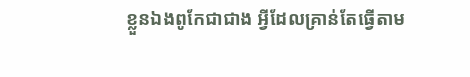ខ្លួនឯងពូកែជាជាង អ្វីដែលគ្រាន់តែធ្វើតាម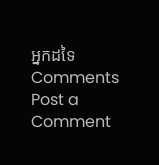អ្នកដទៃ
Comments
Post a Comment